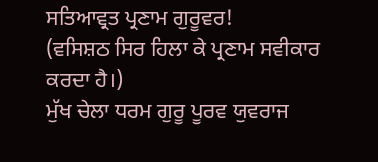ਸਤਿਆਵ੍ਰਤ ਪ੍ਰਣਾਮ ਗੁਰੂਵਰ!
(ਵਸਿਸ਼ਠ ਸਿਰ ਹਿਲਾ ਕੇ ਪ੍ਰਣਾਮ ਸਵੀਕਾਰ ਕਰਦਾ ਹੈ।)
ਮੁੱਖ ਚੇਲਾ ਧਰਮ ਗੁਰੂ ਪੂਰਵ ਯੁਵਰਾਜ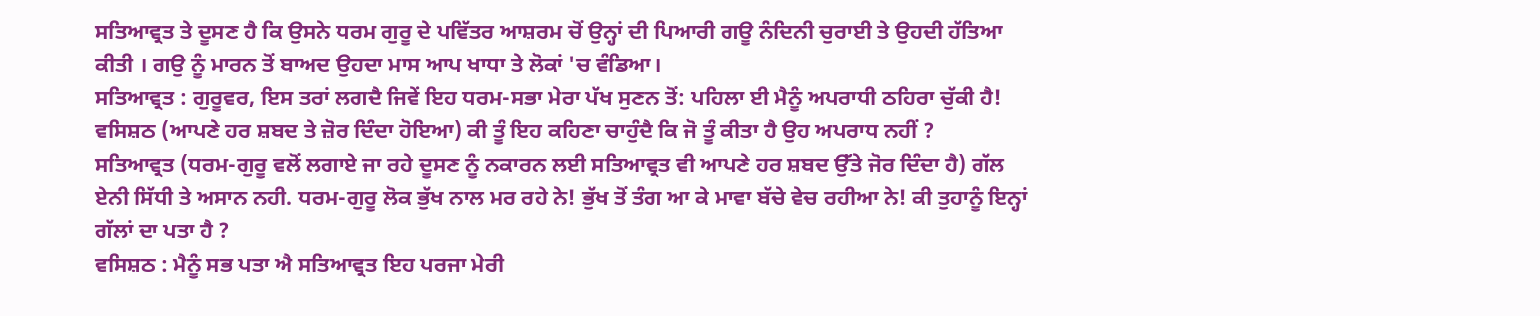ਸਤਿਆਵ੍ਰਤ ਤੇ ਦੂਸਣ ਹੈ ਕਿ ਉਸਨੇ ਧਰਮ ਗੁਰੂ ਦੇ ਪਵਿੱਤਰ ਆਸ਼ਰਮ ਚੋਂ ਉਨ੍ਹਾਂ ਦੀ ਪਿਆਰੀ ਗਊ ਨੰਦਿਨੀ ਚੁਰਾਈ ਤੇ ਉਹਦੀ ਹੱਤਿਆ ਕੀਤੀ । ਗਉ ਨੂੰ ਮਾਰਨ ਤੋਂ ਬਾਅਦ ਉਹਦਾ ਮਾਸ ਆਪ ਖਾਧਾ ਤੇ ਲੋਕਾਂ 'ਚ ਵੰਡਿਆ।
ਸਤਿਆਵ੍ਰਤ : ਗੁਰੂਵਰ, ਇਸ ਤਰਾਂ ਲਗਦੈ ਜਿਵੇਂ ਇਹ ਧਰਮ-ਸਭਾ ਮੇਰਾ ਪੱਖ ਸੁਣਨ ਤੋਂ: ਪਹਿਲਾ ਈ ਮੈਨੂੰ ਅਪਰਾਧੀ ਠਹਿਰਾ ਚੁੱਕੀ ਹੈ!
ਵਸਿਸ਼ਠ (ਆਪਣੇ ਹਰ ਸ਼ਬਦ ਤੇ ਜ਼ੋਰ ਦਿੰਦਾ ਹੋਇਆ) ਕੀ ਤੂੰ ਇਹ ਕਹਿਣਾ ਚਾਹੁੰਦੈ ਕਿ ਜੋ ਤੂੰ ਕੀਤਾ ਹੈ ਉਹ ਅਪਰਾਧ ਨਹੀਂ ?
ਸਤਿਆਵ੍ਰਤ (ਧਰਮ-ਗੁਰੂ ਵਲੋਂ ਲਗਾਏ ਜਾ ਰਹੇ ਦੂਸਣ ਨੂੰ ਨਕਾਰਨ ਲਈ ਸਤਿਆਵ੍ਰਤ ਵੀ ਆਪਣੇ ਹਰ ਸ਼ਬਦ ਉੱਤੇ ਜੋਰ ਦਿੰਦਾ ਹੈ) ਗੱਲ ਏਨੀ ਸਿੱਧੀ ਤੇ ਅਸਾਨ ਨਹੀ. ਧਰਮ-ਗੁਰੂ ਲੋਕ ਭੁੱਖ ਨਾਲ ਮਰ ਰਹੇ ਨੇ! ਭੁੱਖ ਤੋਂ ਤੰਗ ਆ ਕੇ ਮਾਵਾ ਬੱਚੇ ਵੇਚ ਰਹੀਆ ਨੇ! ਕੀ ਤੁਹਾਨੂੰ ਇਨ੍ਹਾਂ ਗੱਲਾਂ ਦਾ ਪਤਾ ਹੈ ?
ਵਸਿਸ਼ਠ : ਮੈਨੂੰ ਸਭ ਪਤਾ ਐ ਸਤਿਆਵ੍ਰਤ ਇਹ ਪਰਜਾ ਮੇਰੀ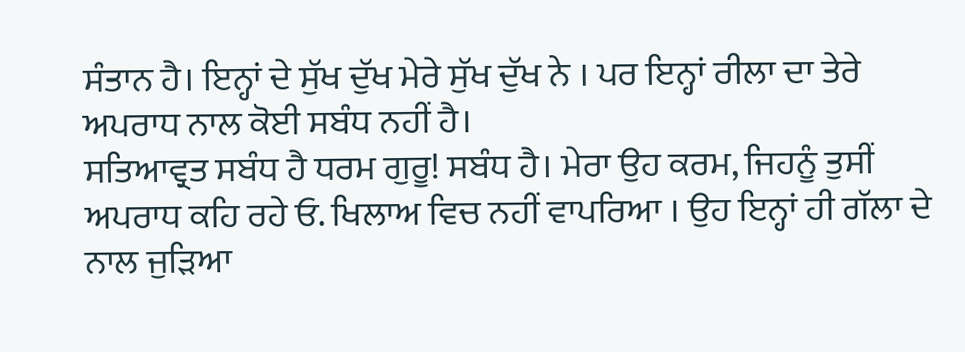ਸੰਤਾਨ ਹੈ। ਇਨ੍ਹਾਂ ਦੇ ਸੁੱਖ ਦੁੱਖ ਮੇਰੇ ਸੁੱਖ ਦੁੱਖ ਨੇ । ਪਰ ਇਨ੍ਹਾਂ ਰੀਲਾ ਦਾ ਤੇਰੇ ਅਪਰਾਧ ਨਾਲ ਕੋਈ ਸਬੰਧ ਨਹੀਂ ਹੈ।
ਸਤਿਆਵ੍ਰਤ ਸਬੰਧ ਹੈ ਧਰਮ ਗੁਰੂ! ਸਬੰਧ ਹੈ। ਮੇਰਾ ਉਹ ਕਰਮ, ਜਿਹਨੂੰ ਤੁਸੀਂ ਅਪਰਾਧ ਕਹਿ ਰਹੇ ਓ. ਖਿਲਾਅ ਵਿਚ ਨਹੀਂ ਵਾਪਰਿਆ । ਉਹ ਇਨ੍ਹਾਂ ਹੀ ਗੱਲਾ ਦੇ ਨਾਲ ਜੁੜਿਆ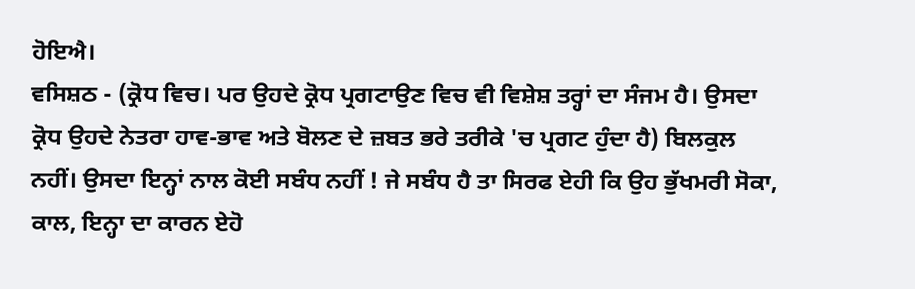ਹੋਇਐ।
ਵਸਿਸ਼ਠ - (ਕ੍ਰੋਧ ਵਿਚ। ਪਰ ਉਹਦੇ ਕ੍ਰੋਧ ਪ੍ਰਗਟਾਉਣ ਵਿਚ ਵੀ ਵਿਸ਼ੇਸ਼ ਤਰ੍ਹਾਂ ਦਾ ਸੰਜਮ ਹੈ। ਉਸਦਾ ਕ੍ਰੋਧ ਉਹਦੇ ਨੇਤਰਾ ਹਾਵ-ਭਾਵ ਅਤੇ ਬੋਲਣ ਦੇ ਜ਼ਬਤ ਭਰੇ ਤਰੀਕੇ 'ਚ ਪ੍ਰਗਟ ਹੁੰਦਾ ਹੈ) ਬਿਲਕੁਲ ਨਹੀਂ। ਉਸਦਾ ਇਨ੍ਹਾਂ ਨਾਲ ਕੋਈ ਸਬੰਧ ਨਹੀਂ ! ਜੇ ਸਬੰਧ ਹੈ ਤਾ ਸਿਰਫ ਏਹੀ ਕਿ ਉਹ ਭੁੱਖਮਰੀ ਸੋਕਾ, ਕਾਲ, ਇਨ੍ਹਾ ਦਾ ਕਾਰਨ ਏਹੋ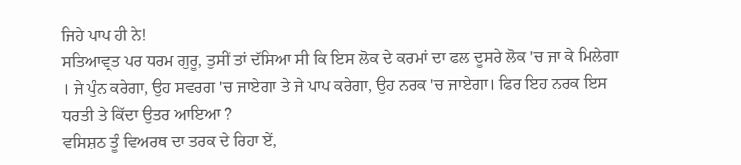ਜਿਹੇ ਪਾਪ ਹੀ ਨੇ!
ਸਤਿਆਵ੍ਰਤ ਪਰ ਧਰਮ ਗੁਰੂ, ਤੁਸੀਂ ਤਾਂ ਦੱਸਿਆ ਸੀ ਕਿ ਇਸ ਲੋਕ ਦੇ ਕਰਮਾਂ ਦਾ ਫਲ ਦੂਸਰੇ ਲੋਕ 'ਚ ਜਾ ਕੇ ਮਿਲੇਗਾ । ਜੇ ਪੁੰਨ ਕਰੇਗਾ, ਉਹ ਸਵਰਗ 'ਚ ਜਾਏਗਾ ਤੇ ਜੇ ਪਾਪ ਕਰੇਗਾ, ਉਹ ਨਰਕ 'ਚ ਜਾਏਗਾ। ਫਿਰ ਇਹ ਨਰਕ ਇਸ ਧਰਤੀ ਤੇ ਕਿੱਦਾ ਉਤਰ ਆਇਆ ?
ਵਸਿਸ਼ਠ ਤੂੰ ਵਿਅਰਥ ਦਾ ਤਰਕ ਦੇ ਰਿਹਾ ਏਂ,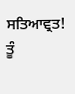ਸਤਿਆਵ੍ਰਤ! ਤੂੰ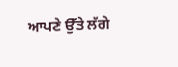ਆਪਣੇ ਉੱਤੇ ਲੱਗੇ